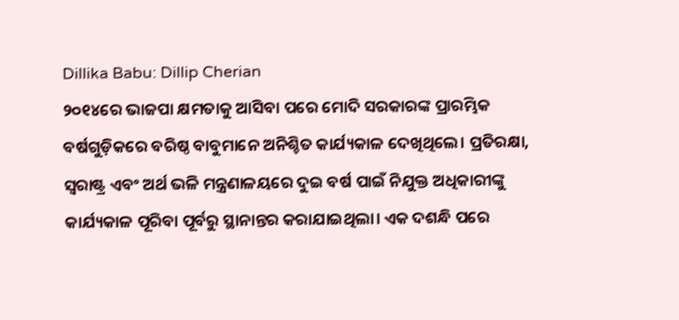Dillika Babu: Dillip Cherian
୨୦୧୪ରେ ଭାଜପା କ୍ଷମତାକୁ ଆସିବା ପରେ ମୋଦି ସରକାରଙ୍କ ପ୍ରାରମ୍ଭିକ ବର୍ଷଗୁଡ଼ିକରେ ବରିଷ୍ଠ ବାବୁମାନେ ଅନିଶ୍ଚିତ କାର୍ଯ୍ୟକାଳ ଦେଖିଥିଲେ। ପ୍ରତିରକ୍ଷା, ସ୍ବରାଷ୍ଟ୍ର ଏବଂ ଅର୍ଥ ଭଳି ମନ୍ତ୍ରଣାଳୟରେ ଦୁଇ ବର୍ଷ ପାଇଁ ନିଯୁକ୍ତ ଅଧିକାରୀଙ୍କୁ କାର୍ଯ୍ୟକାଳ ପୂରିବା ପୂର୍ବରୁ ସ୍ଥାନାନ୍ତର କରାଯାଇଥିଲା। ଏକ ଦଶନ୍ଧି ପରେ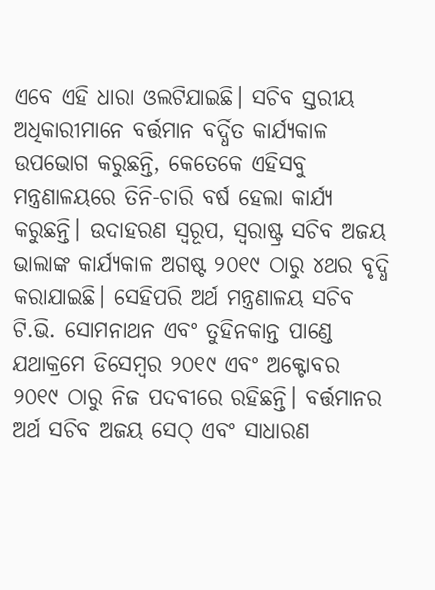ଏବେ ଏହି ଧାରା ଓଲଟିଯାଇଛି। ସଚିବ ସ୍ତରୀୟ ଅଧିକାରୀମାନେ ବର୍ତ୍ତମାନ ବର୍ଦ୍ଧିତ କାର୍ଯ୍ୟକାଳ ଉପଭୋଗ କରୁଛନ୍ତି, କେତେକେ ଏହିସବୁ ମନ୍ତ୍ରଣାଳୟରେ ତିନି-ଚାରି ବର୍ଷ ହେଲା କାର୍ଯ୍ୟ କରୁଛନ୍ତି। ଉଦାହରଣ ସ୍ବରୂପ, ସ୍ବରାଷ୍ଟ୍ର ସଚିବ ଅଜୟ ଭାଲାଙ୍କ କାର୍ଯ୍ୟକାଳ ଅଗଷ୍ଟ ୨୦୧୯ ଠାରୁ ୪ଥର ବୃଦ୍ଧି କରାଯାଇଛି। ସେହିପରି ଅର୍ଥ ମନ୍ତ୍ରଣାଳୟ ସଚିବ ଟି.ଭି. ସୋମନାଥନ ଏବଂ ତୁହିନକାନ୍ତ ପାଣ୍ଡେ ଯଥାକ୍ରମେ ଡିସେମ୍ବର ୨୦୧୯ ଏବଂ ଅକ୍ଟୋବର ୨୦୧୯ ଠାରୁ ନିଜ ପଦବୀରେ ରହିଛନ୍ତି। ବର୍ତ୍ତମାନର ଅର୍ଥ ସଚିବ ଅଜୟ ସେଠ୍ ଏବଂ ସାଧାରଣ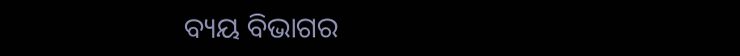ବ୍ୟୟ ବିଭାଗର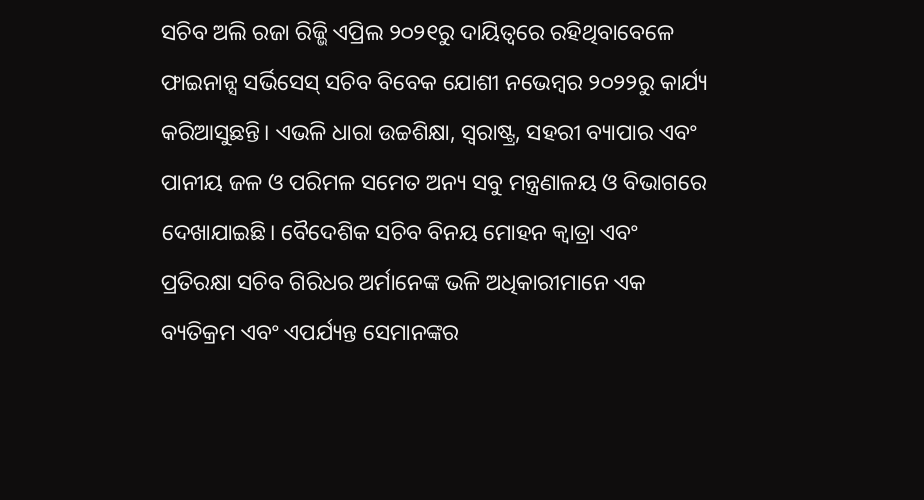ସଚିବ ଅଲି ରଜା ରିଜ୍ଭି ଏପ୍ରିଲ ୨୦୨୧ରୁ ଦାୟିତ୍ୱରେ ରହିଥିବାବେଳେ ଫାଇନାନ୍ସ ସର୍ଭିସେସ୍ ସଚିବ ବିବେକ ଯୋଶୀ ନଭେମ୍ବର ୨୦୨୨ରୁ କାର୍ଯ୍ୟ କରିଆସୁଛନ୍ତି। ଏଭଳି ଧାରା ଉଚ୍ଚଶିକ୍ଷା, ସ୍ବରାଷ୍ଟ୍ର, ସହରୀ ବ୍ୟାପାର ଏବଂ ପାନୀୟ ଜଳ ଓ ପରିମଳ ସମେତ ଅନ୍ୟ ସବୁ ମନ୍ତ୍ରଣାଳୟ ଓ ବିଭାଗରେ ଦେଖାଯାଇଛି। ବୈଦେଶିକ ସଚିବ ବିନୟ ମୋହନ କ୍ୱାତ୍ରା ଏବଂ ପ୍ରତିରକ୍ଷା ସଚିବ ଗିରିଧର ଅର୍ମାନେଙ୍କ ଭଳି ଅଧିକାରୀମାନେ ଏକ ବ୍ୟତିକ୍ରମ ଏବଂ ଏପର୍ଯ୍ୟନ୍ତ ସେମାନଙ୍କର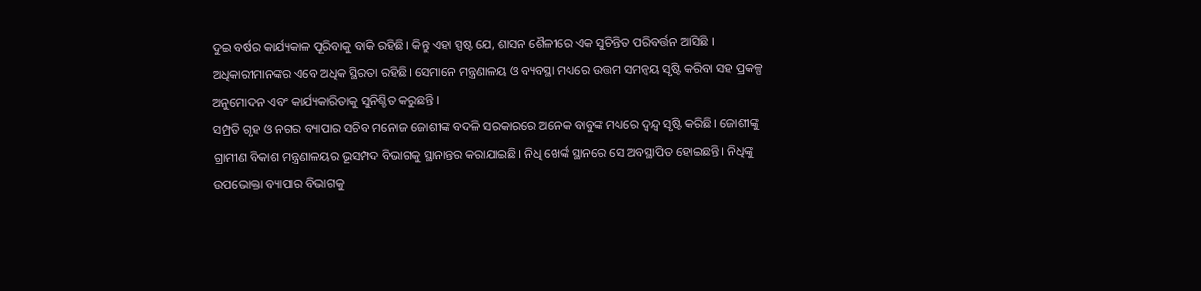ଦୁଇ ବର୍ଷର କାର୍ଯ୍ୟକାଳ ପୂରିବାକୁ ବାକି ରହିଛି। କିନ୍ତୁ ଏହା ସ୍ପଷ୍ଟ ଯେ, ଶାସନ ଶୈଳୀରେ ଏକ ସୁଚିନ୍ତିତ ପରିବର୍ତ୍ତନ ଆସିଛି । ଅଧିକାରୀମାନଙ୍କର ଏବେ ଅଧିକ ସ୍ଥିରତା ରହିଛି। ସେମାନେ ମନ୍ତ୍ରଣାଳୟ ଓ ବ୍ୟବସ୍ଥା ମଧ୍ୟରେ ଉତ୍ତମ ସମନ୍ବୟ ସୃଷ୍ଟି କରିବା ସହ ପ୍ରକଳ୍ପ ଅନୁମୋଦନ ଏବଂ କାର୍ଯ୍ୟକାରିତାକୁ ସୁନିଶ୍ଚିତ କରୁଛନ୍ତି ।
ସମ୍ପ୍ରତି ଗୃହ ଓ ନଗର ବ୍ୟାପାର ସଚିବ ମନୋଜ ଜୋଶୀଙ୍କ ବଦଳି ସରକାରରେ ଅନେକ ବାବୁଙ୍କ ମଧ୍ୟରେ ଦ୍ୱନ୍ଦ୍ୱ ସୃଷ୍ଟି କରିଛି। ଜୋଶୀଙ୍କୁ ଗ୍ରାମୀଣ ବିକାଶ ମନ୍ତ୍ରଣାଳୟର ଭୂସମ୍ପଦ ବିଭାଗକୁ ସ୍ଥାନାନ୍ତର କରାଯାଇଛି। ନିଧି ଖେର୍ଙ୍କ ସ୍ଥାନରେ ସେ ଅବସ୍ଥାପିତ ହୋଇଛନ୍ତି। ନିଧିଙ୍କୁ ଉପଭୋକ୍ତା ବ୍ୟାପାର ବିଭାଗକୁ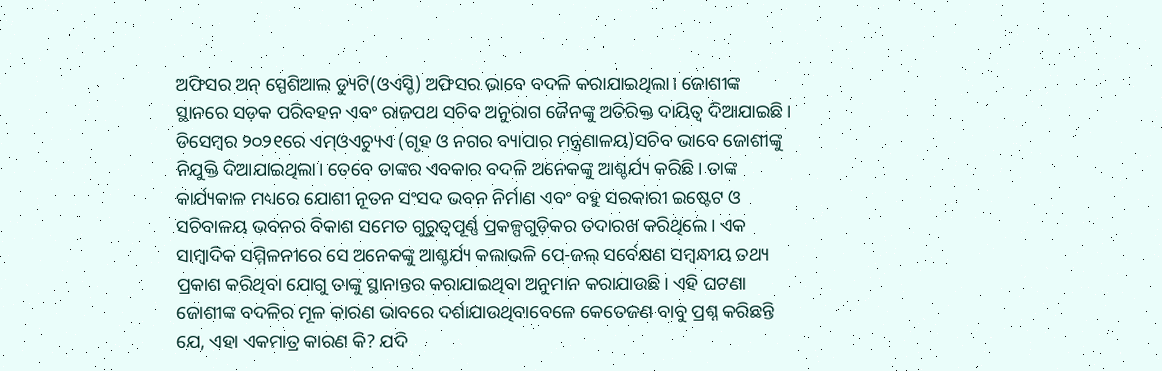ଅଫିସର ଅନ୍ ସ୍ପେଶିଆଲ ଡ୍ୟୁଟି(ଓଏସ୍ଡି) ଅଫିସର ଭାବେ ବଦଳି କରାଯାଇଥିଲା। ଜୋଶୀଙ୍କ ସ୍ଥାନରେ ସଡ଼କ ପରିବହନ ଏବଂ ରାଜପଥ ସଚିବ ଅନୁରାଗ ଜୈନଙ୍କୁ ଅତିରିକ୍ତ ଦାୟିତ୍ୱ ଦିଆଯାଇଛି। ଡିସେମ୍ବର ୨୦୨୧ରେ ଏମ୍ଓଏଚ୍ୟୁଏ (ଗୃହ ଓ ନଗର ବ୍ୟାପାର ମନ୍ତ୍ରଣାଳୟ)ସଚିବ ଭାବେ ଜୋଶୀଙ୍କୁ ନିଯୁକ୍ତି ଦିଆଯାଇଥିଲା। ତେବେ ତାଙ୍କର ଏବକାର ବଦଳି ଅନେକଙ୍କୁ ଆଶ୍ଚର୍ଯ୍ୟ କରିଛି। ତାଙ୍କ କାର୍ଯ୍ୟକାଳ ମଧ୍ୟରେ ଯୋଶୀ ନୂତନ ସଂସଦ ଭବନ ନିର୍ମାଣ ଏବଂ ବହୁ ସରକାରୀ ଇଷ୍ଟେଟ ଓ ସଚିବାଳୟ ଭବନର ବିକାଶ ସମେତ ଗୁରୁତ୍ୱପୂର୍ଣ୍ଣ ପ୍ରକଳ୍ପଗୁଡ଼ିକର ତଦାରଖ କରିଥିଲେ। ଏକ ସାମ୍ବାଦିକ ସମ୍ମିଳନୀରେ ସେ ଅନେକଙ୍କୁ ଆଶ୍ଚର୍ଯ୍ୟ କଲାଭଳି ପେ-ଜଲ୍ ସର୍ବେକ୍ଷଣ ସମ୍ବନ୍ଧୀୟ ତଥ୍ୟ ପ୍ରକାଶ କରିଥିବା ଯୋଗୁ ତାଙ୍କୁ ସ୍ଥାନାନ୍ତର କରାଯାଇଥିବା ଅନୁମାନ କରାଯାଉଛି। ଏହି ଘଟଣା ଜୋଶୀଙ୍କ ବଦଳିର ମୂଳ କାରଣ ଭାବରେ ଦର୍ଶାଯାଉଥିବାବେଳେ କେତେଜଣ ବାବୁ ପ୍ରଶ୍ନ କରିଛନ୍ତି ଯେ, ଏହା ଏକମାତ୍ର କାରଣ କି? ଯଦି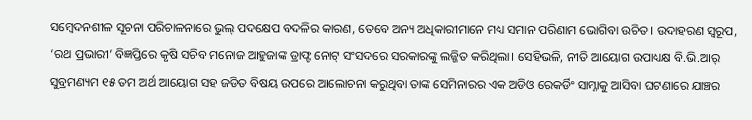ସମ୍ବେଦନଶୀଳ ସୂଚନା ପରିଚାଳନାରେ ଭୁଲ୍ ପଦକ୍ଷେପ ବଦଳିର କାରଣ, ତେବେ ଅନ୍ୟ ଅଧିକାରୀମାନେ ମଧ୍ୟ ସମାନ ପରିଣାମ ଭୋଗିବା ଉଚିତ। ଉଦାହରଣ ସ୍ବରୂପ, ‘ରଥ ପ୍ରଭାରୀ’ ବିଜ୍ଞପ୍ତିରେ କୃଷି ସଚିବ ମନୋଜ ଆହୁଜାଙ୍କ ଡ୍ରାଫ୍ଟ ନୋଟ୍ ସଂସଦରେ ସରକାରଙ୍କୁ ଲଜ୍ଜିତ କରିଥିଲା। ସେହିଭଳି, ନୀତି ଆୟୋଗ ଉପାଧ୍ୟକ୍ଷ ବି.ଭି.ଆର୍ ସୁବ୍ରମଣ୍ୟମ ୧୫ ତମ ଅର୍ଥ ଆୟୋଗ ସହ ଜଡିତ ବିଷୟ ଉପରେ ଆଲୋଚନା କରୁଥିବା ତାଙ୍କ ସେମିନାରର ଏକ ଅଡିଓ ରେକର୍ଡିଂ ସାମ୍ନାକୁ ଆସିବା ଘଟଣାରେ ଯାଞ୍ଚର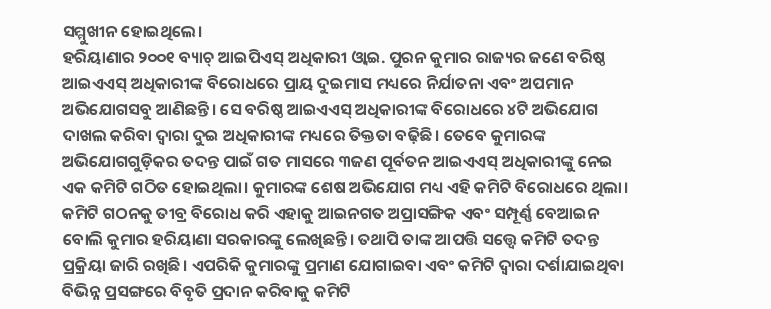ସମ୍ମୁଖୀନ ହୋଇଥିଲେ।
ହରିୟାଣାର ୨୦୦୧ ବ୍ୟାଚ୍ ଆଇପିଏସ୍ ଅଧିକାରୀ ଓ୍ବାଇ. ପୁରନ କୁମାର ରାଜ୍ୟର ଜଣେ ବରିଷ୍ଠ ଆଇଏଏସ୍ ଅଧିକାରୀଙ୍କ ବିରୋଧରେ ପ୍ରାୟ ଦୁଇମାସ ମଧ୍ୟରେ ନିର୍ଯାତନା ଏବଂ ଅପମାନ ଅଭିଯୋଗସବୁ ଆଣିଛନ୍ତି। ସେ ବରିଷ୍ଠ ଆଇଏଏସ୍ ଅଧିକାରୀଙ୍କ ବିରୋଧରେ ୪ଟି ଅଭିଯୋଗ ଦାଖଲ କରିବା ଦ୍ୱାରା ଦୁଇ ଅଧିକାରୀଙ୍କ ମଧ୍ୟରେ ତିକ୍ତତା ବଢ଼ିଛି। ତେବେ କୁମାରଙ୍କ ଅଭିଯୋଗଗୁଡ଼ିକର ତଦନ୍ତ ପାଇଁ ଗତ ମାସରେ ୩ଜଣ ପୂର୍ବତନ ଆଇଏଏସ୍ ଅଧିକାରୀଙ୍କୁ ନେଇ ଏକ କମିଟି ଗଠିତ ହୋଇଥିଲା। କୁମାରଙ୍କ ଶେଷ ଅଭିଯୋଗ ମଧ୍ୟ ଏହି କମିଟି ବିରୋଧରେ ଥିଲା। କମିଟି ଗଠନକୁ ତୀବ୍ର ବିରୋଧ କରି ଏହାକୁ ଆଇନଗତ ଅପ୍ରାସଙ୍ଗିକ ଏବଂ ସମ୍ପୂର୍ଣ୍ଣ ବେଆଇନ ବୋଲି କୁମାର ହରିୟାଣା ସରକାରଙ୍କୁ ଲେଖିଛନ୍ତି। ତଥାପି ତାଙ୍କ ଆପତ୍ତି ସତ୍ତ୍ୱେ କମିଟି ତଦନ୍ତ ପ୍ରକ୍ରିୟା ଜାରି ରଖିଛି। ଏପରିକି କୁମାରଙ୍କୁ ପ୍ରମାଣ ଯୋଗାଇବା ଏବଂ କମିଟି ଦ୍ୱାରା ଦର୍ଶାଯାଇଥିବା ବିଭିନ୍ନ ପ୍ରସଙ୍ଗରେ ବିବୃତି ପ୍ରଦାନ କରିବାକୁ କମିଟି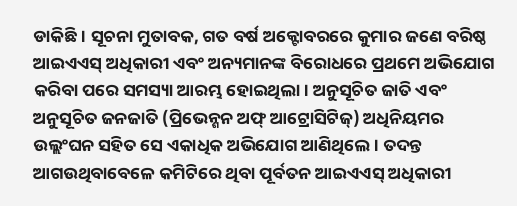ଡାକିଛି। ସୂଚନା ମୁତାବକ, ଗତ ବର୍ଷ ଅକ୍ଟୋବରରେ କୁମାର ଜଣେ ବରିଷ୍ଠ ଆଇଏଏସ୍ ଅଧିକାରୀ ଏବଂ ଅନ୍ୟମାନଙ୍କ ବିରୋଧରେ ପ୍ରଥମେ ଅଭିଯୋଗ କରିବା ପରେ ସମସ୍ୟା ଆରମ୍ଭ ହୋଇଥିଲା। ଅନୁସୂଚିତ ଜାତି ଏବଂ ଅନୁସୂଚିତ ଜନଜାତି (ପ୍ରିଭେନ୍ଶନ ଅଫ୍ ଆଟ୍ରୋସିଟିଜ୍) ଅଧିନିୟମର ଉଲ୍ଲଂଘନ ସହିତ ସେ ଏକାଧିକ ଅଭିଯୋଗ ଆଣିଥିଲେ। ତଦନ୍ତ ଆଗଉଥିବାବେଳେ କମିଟିରେ ଥିବା ପୂର୍ବତନ ଆଇଏଏସ୍ ଅଧିକାରୀ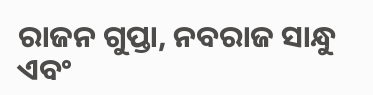ରାଜନ ଗୁପ୍ତା, ନବରାଜ ସାନ୍ଧୁ ଏବଂ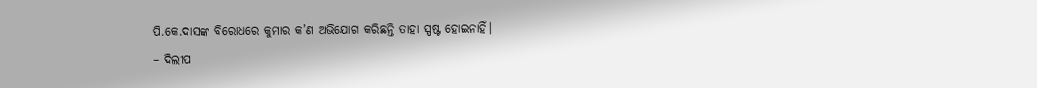ପି.କେ.ଦାସଙ୍କ ବିରୋଧରେ କୁମାର କ’ଣ ଅଭିଯୋଗ କରିଛନ୍ତି ତାହା ସ୍ପଷ୍ଟ ହୋଇନାହିଁ।
– ଦିଲୀପ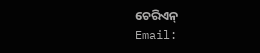ଚେରିଏନ୍
Email: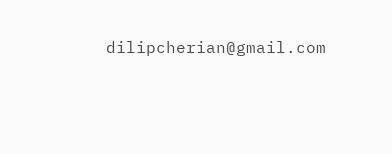dilipcherian@gmail.com